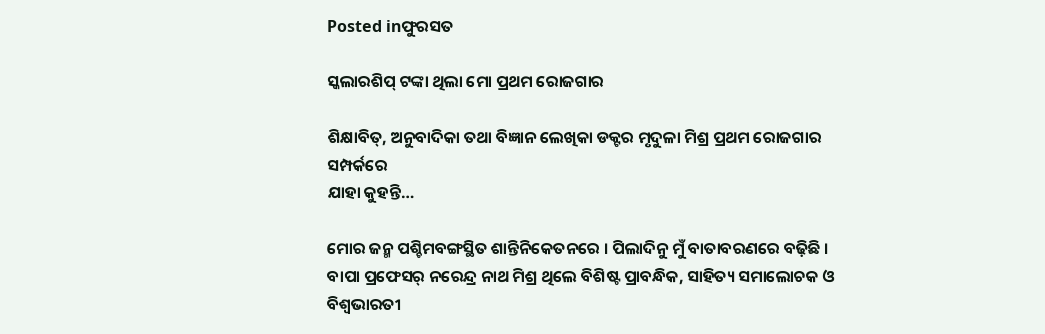Posted inଫୁରସତ

ସ୍କଲାରଶିପ୍‌ ଟଙ୍କା ଥିଲା ମୋ ପ୍ରଥମ ରୋଜଗାର

ଶିକ୍ଷାବିତ୍‌, ଅନୁବାଦିକା ତଥା ବିଜ୍ଞାନ ଲେଖିକା ଡକ୍ଟର ମୃଦୁଳା ମିଶ୍ର ପ୍ରଥମ ରୋଜଗାର ସମ୍ପର୍କରେ
ଯାହା କୁହନ୍ତି…

ମୋର ଜନ୍ମ ପଶ୍ଚିମବଙ୍ଗସ୍ଥିତ ଶାନ୍ତିନିକେତନରେ । ପିଲାଦିନୁ ମୁଁ ବାତାବରଣରେ ବଢ଼ିଛି । ବାପା ପ୍ରଫେସର୍‌ ନରେନ୍ଦ୍ର ନାଥ ମିଶ୍ର ଥିଲେ ବିଶିଷ୍ଟ ପ୍ରାବନ୍ଧିକ, ସାହିତ୍ୟ ସମାଲୋଚକ ଓ ବିଶ୍ୱଭାରତୀ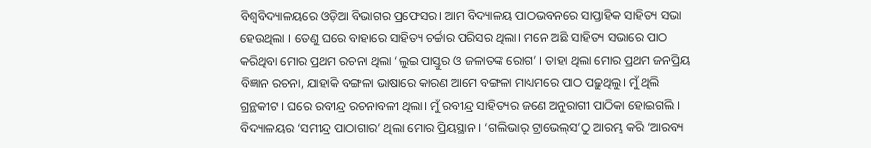ବିଶ୍ୱବିଦ୍ୟାଳୟରେ ଓଡ଼ିଆ ବିଭାଗର ପ୍ରଫେସର। ଆମ ବିଦ୍ୟାଳୟ ପାଠଭବନରେ ସାପ୍ତାହିକ ସାହିତ୍ୟ ସଭା ହେଉଥିଲା । ତେଣୁ ଘରେ ବାହାରେ ସାହିତ୍ୟ ଚର୍ଚ୍ଚାର ପରିସର ଥିଲା। ମନେ ଅଛି ସାହିତ୍ୟ ସଭାରେ ପାଠ କରିଥିବା ମୋର ପ୍ରଥମ ରଚନା ଥିଲା ‘ଲୁଇ ପାସ୍ତୁର ଓ ଜଳାତଙ୍କ ରୋଗ’ । ତାହା ଥିଲା ମୋର ପ୍ରଥମ ଜନପ୍ରିୟ ବିଜ୍ଞାନ ରଚନା, ଯାହାକି ବଙ୍ଗଳା ଭାଷାରେ କାରଣ ଆମେ ବଙ୍ଗଳା ମାଧ୍ୟମରେ ପାଠ ପଢ଼ୁଥିଲୁ। ମୁଁ ଥିଲି ଗ୍ରନ୍ଥକୀଟ । ଘରେ ରବୀନ୍ଦ୍ର ରଚନାବଳୀ ଥିଲା। ମୁଁ ରବୀନ୍ଦ୍ର ସାହିତ୍ୟର ଜଣେ ଅନୁରାଗୀ ପାଠିକା ହୋଇଗଲି । ବିଦ୍ୟାଳୟର ‘ସମୀନ୍ଦ୍ର ପାଠାଗାର’ ଥିଲା ମୋର ପ୍ରିୟସ୍ଥାନ । ‘ଗଲିଭାର୍‌ ଟ୍ରାଭେଲ୍‌ସ’ଠୁ ଆରମ୍ଭ କରି ‘ଆରବ୍ୟ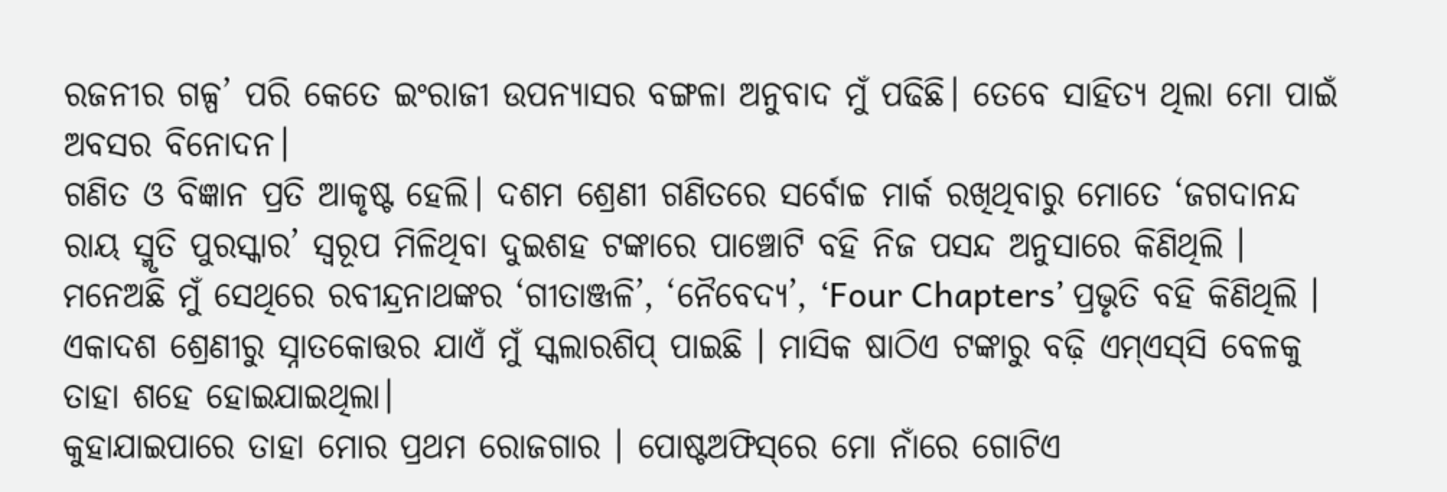ରଜନୀର ଗଳ୍ପ’ ପରି କେତେ ଇଂରାଜୀ ଉପନ୍ୟାସର ବଙ୍ଗଳା ଅନୁବାଦ ମୁଁ ପଢିଛି। ତେବେ ସାହିତ୍ୟ ଥିଲା ମୋ ପାଇଁ ଅବସର ବିନୋଦନ।
ଗଣିତ ଓ ବିଜ୍ଞାନ ପ୍ରତି ଆକୃଷ୍ଟ ହେଲି। ଦଶମ ଶ୍ରେଣୀ ଗଣିତରେ ସର୍ବୋଚ୍ଚ ମାର୍କ ରଖିଥିବାରୁ ମୋତେ ‘ଜଗଦାନନ୍ଦ ରାୟ ସ୍ମୃତି ପୁରସ୍କାର’ ସ୍ବରୂପ ମିଳିଥିବା ଦୁଇଶହ ଟଙ୍କାରେ ପାଞ୍ଚୋଟି ବହି ନିଜ ପସନ୍ଦ ଅନୁସାରେ କିଣିଥିଲି । ମନେଅଛି ମୁଁ ସେଥିରେ ରବୀନ୍ଦ୍ରନାଥଙ୍କର ‘ଗୀତାଞ୍ଜଳି’, ‘ନୈବେଦ୍ୟ’, ‘Four Chapters’ ପ୍ରଭୃତି ବହି କିଣିଥିଲି । ଏକାଦଶ ଶ୍ରେଣୀରୁ ସ୍ନାତକୋତ୍ତର ଯାଏଁ ମୁଁ ସ୍କଲାରଶିପ୍‌ ପାଇଛି । ମାସିକ ଷାଠିଏ ଟଙ୍କାରୁ ବଢ଼ି ଏମ୍‌ଏସ୍‌ସି ବେଳକୁ ତାହା ଶହେ ହୋଇଯାଇଥିଲା।
କୁହାଯାଇପାରେ ତାହା ମୋର ପ୍ରଥମ ରୋଜଗାର । ପୋଷ୍ଟଅଫିସ୍‌ରେ ମୋ ନାଁରେ ଗୋଟିଏ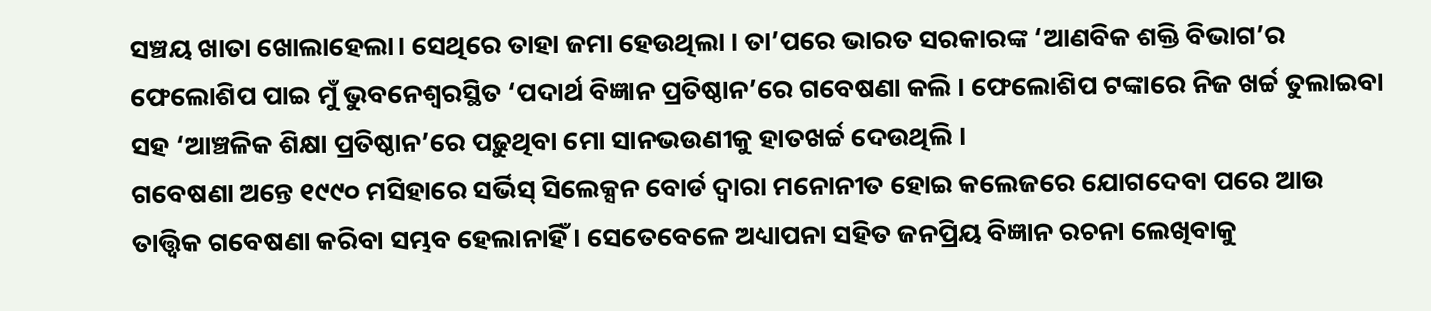ସଞ୍ଚୟ ଖାତା ଖୋଲାହେଲା। ସେଥିରେ ତାହା ଜମା ହେଉଥିଲା । ତା’ପରେ ଭାରତ ସରକାରଙ୍କ ‘ଆଣବିକ ଶକ୍ତି ବିଭାଗ’ର ଫେଲୋଶିପ ପାଇ ମୁଁ ଭୁବନେଶ୍ୱରସ୍ଥିତ ‘ପଦାର୍ଥ ବିଜ୍ଞାନ ପ୍ରତିଷ୍ଠାନ’ରେ ଗବେଷଣା କଲି । ଫେଲୋଶିପ ଟଙ୍କାରେ ନିଜ ଖର୍ଚ୍ଚ ତୁଲାଇବା ସହ ‘ଆଞ୍ଚଳିକ ଶିକ୍ଷା ପ୍ରତିଷ୍ଠାନ’ରେ ପଢ଼ୁଥିବା ମୋ ସାନଭଉଣୀକୁ ହାତଖର୍ଚ୍ଚ ଦେଉଥିଲି ।
ଗବେଷଣା ଅନ୍ତେ ୧୯୯୦ ମସିହାରେ ସର୍ଭିସ୍‌ ସିଲେକ୍ସନ ବୋର୍ଡ ଦ୍ୱାରା ମନୋନୀତ ହୋଇ କଲେଜରେ ଯୋଗଦେବା ପରେ ଆଉ ତାତ୍ତ୍ୱିକ ଗବେଷଣା କରିବା ସମ୍ଭବ ହେଲାନାହିଁ । ସେତେବେଳେ ଅଧ୍ୟାପନା ସହିତ ଜନପ୍ରିୟ ବିଜ୍ଞାନ ରଚନା ଲେଖିବାକୁ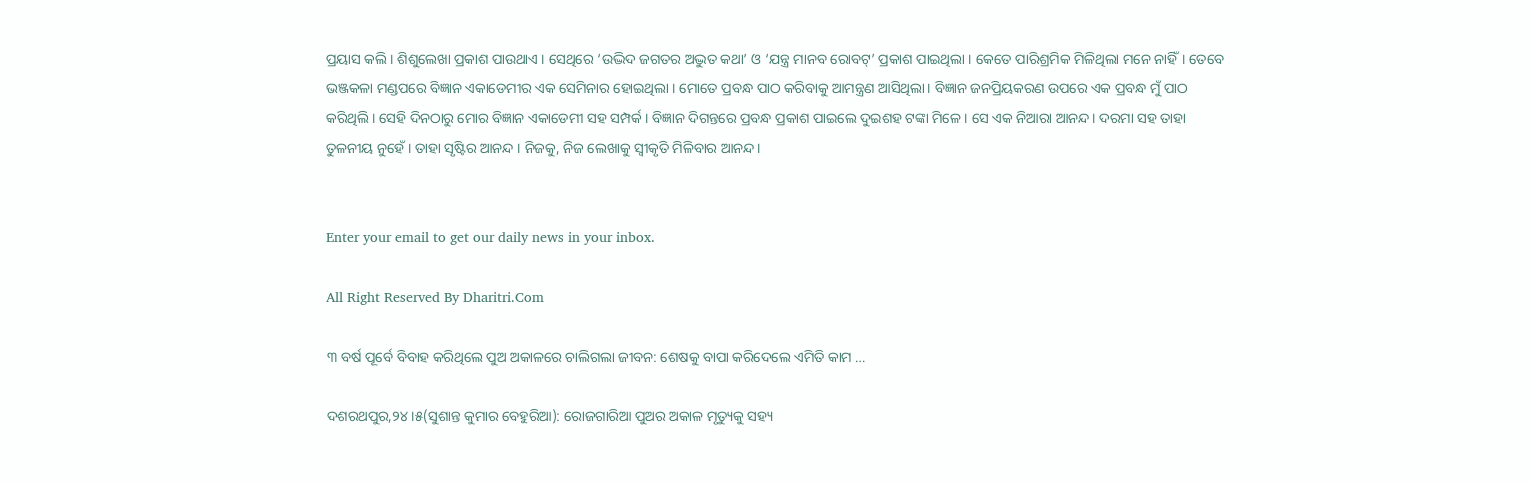ପ୍ରୟାସ କଲି । ଶିଶୁଲେଖା ପ୍ରକାଶ ପାଉଥାଏ । ସେଥିରେ ‘ଉଦ୍ଭିଦ ଜଗତର ଅଦ୍ଭୁତ କଥା’ ଓ ‘ଯନ୍ତ୍ର ମାନବ ରୋବଟ୍‌’ ପ୍ରକାଶ ପାଇଥିଲା । କେତେ ପାରିଶ୍ରମିକ ମିଳିଥିଲା ମନେ ନାହିଁ। ତେବେ ଭଞ୍ଜକଳା ମଣ୍ଡପରେ ବିଜ୍ଞାନ ଏକାଡେମୀର ଏକ ସେମିନାର ହୋଇଥିଲା । ମୋତେ ପ୍ରବନ୍ଧ ପାଠ କରିବାକୁ ଆମନ୍ତ୍ରଣ ଆସିଥିଲା। ବିଜ୍ଞାନ ଜନପ୍ରିୟକରଣ ଉପରେ ଏକ ପ୍ରବନ୍ଧ ମୁଁ ପାଠ କରିଥିଲି । ସେହି ଦିନଠାରୁ ମୋର ବିଜ୍ଞାନ ଏକାଡେମୀ ସହ ସମ୍ପର୍କ । ବିଜ୍ଞାନ ଦିଗନ୍ତରେ ପ୍ରବନ୍ଧ ପ୍ରକାଶ ପାଇଲେ ଦୁଇଶହ ଟଙ୍କା ମିଳେ । ସେ ଏକ ନିଆରା ଆନନ୍ଦ। ଦରମା ସହ ତାହା ତୁଳନୀୟ ନୁହେଁ । ତାହା ସୃଷ୍ଟିର ଆନନ୍ଦ । ନିଜକୁ, ନିଜ ଲେଖାକୁ ସ୍ବୀକୃତି ମିଳିବାର ଆନନ୍ଦ।


Enter your email to get our daily news in your inbox.

All Right Reserved By Dharitri.Com

୩ ବର୍ଷ ପୂର୍ବେ ବିବାହ କରିଥିଲେ ପୁଅ ଅକାଳରେ ଚାଲିଗଲା ଜୀବନ: ଶେଷକୁ ବାପା କରିଦେଲେ ଏମିତି କାମ …

ଦଶରଥପୁର,୨୪।୫(ସୁଶାନ୍ତ କୁମାର ବେହୁରିଆ): ରୋଜଗାରିଆ ପୁଅର ଅକାଳ ମୃତ୍ୟୁକୁ ସହ୍ୟ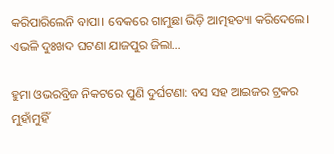କରିପାରିଲେନି ବାପା। ବେକରେ ଗାମୁଛା ଭିଡ଼ି ଆତ୍ମହତ୍ୟା କରିଦେଲେ। ଏଭଳି ଦୁଃଖଦ ଘଟଣା ଯାଜପୁର ଜିଲା…

ହୁମା ଓଭରବ୍ରିଜ ନିକଟରେ ପୁଣି ଦୁର୍ଘଟଣା: ବସ ସହ ଆଇଜର ଟ୍ରକର ମୁହାଁମୁହିଁ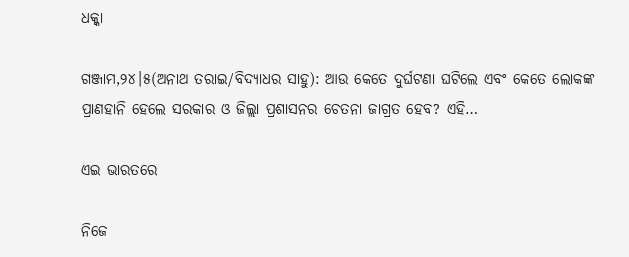ଧକ୍କା

ଗଞ୍ଜାମ,୨୪।୫(ଅନାଥ ତରାଇ/ବିଦ୍ୟାଧର ସାହୁ): ଆଉ କେତେ ଦୁର୍ଘଟଣା ଘଟିଲେ ଏବଂ କେତେ ଲୋକଙ୍କ ପ୍ରାଣହାନି ହେଲେ ସରକାର ଓ ଜିଲ୍ଲା ପ୍ରଶାସନର ଚେତନା ଜାଗ୍ରତ ହେବ? ଏହି…

ଏଇ ଭାରତରେ

ନିଜେ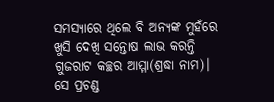ସମସ୍ୟାରେ ଥିଲେ ବି ଅନ୍ୟଙ୍କ ମୁହଁରେ ଖୁସି ଦେଖି ସନ୍ତୋଷ ଲାଭ କରନ୍ତି ଗୁଜରାଟ କଚ୍ଛର ଆମ୍ମା(ଶ୍ରଦ୍ଧା ନାମ)। ସେ ପ୍ରଚଣ୍ଡ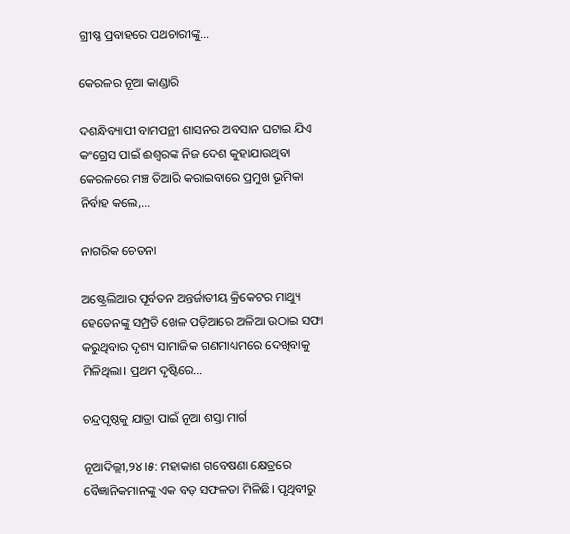ଗ୍ରୀଷ୍ଣ ପ୍ରବାହରେ ପଥଚାରୀଙ୍କୁ…

କେରଳର ନୂଆ କାଣ୍ଡାରି

ଦଶନ୍ଧିବ୍ୟାପୀ ବାମପନ୍ଥୀ ଶାସନର ଅବସାନ ଘଟାଇ ଯିଏ କଂଗ୍ରେସ ପାଇଁ ଈଶ୍ୱରଙ୍କ ନିଜ ଦେଶ କୁହାଯାଉଥିବା କେରଳରେ ମଞ୍ଚ ତିଆରି କରାଇବାରେ ପ୍ରମୁଖ ଭୂମିକା ନିର୍ବାହ କଲେ,…

ନାଗରିକ ଚେତନା

ଅଷ୍ଟ୍ରେଲିଆର ପୂର୍ବତନ ଅନ୍ତର୍ଜାତୀୟ କ୍ରିକେଟର ମାଥ୍ୟୁ ହେଡେନଙ୍କୁ ସମ୍ପ୍ରତି ଖେଳ ପଡ଼ିଆରେ ଅଳିଆ ଉଠାଇ ସଫା କରୁଥିବାର ଦୃଶ୍ୟ ସାମାଜିକ ଗଣମାଧ୍ୟମରେ ଦେଖିବାକୁ ମିଳିଥିଲା। ପ୍ରଥମ ଦୃଷ୍ଟିରେ…

ଚନ୍ଦ୍ରପୃଷ୍ଠକୁ ଯାତ୍ରା ପାଇଁ ନୂଆ ଶସ୍ତା ମାର୍ଗ

ନୂଆଦିଲ୍ଲୀ,୨୪।୫: ମହାକାଶ ଗବେଷଣା କ୍ଷେତ୍ରରେ ବୈଜ୍ଞାନିକମାନଙ୍କୁ ଏକ ବଡ଼ ସଫଳତା ମିଳିଛି। ପୃଥିବୀରୁ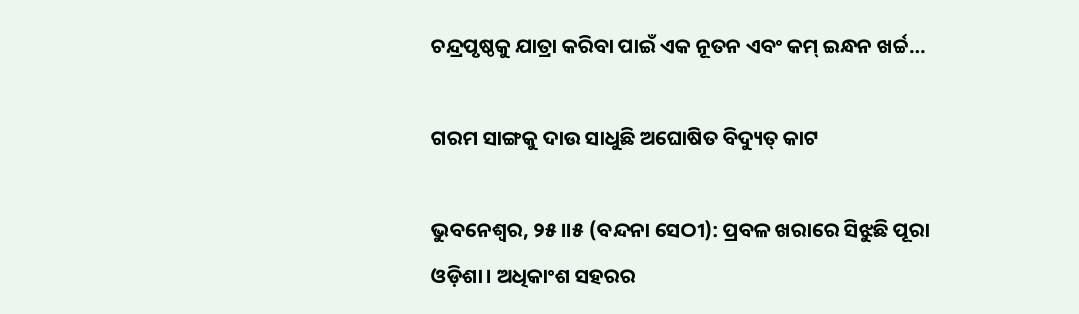ଚନ୍ଦ୍ରପୃଷ୍ଠକୁ ଯାତ୍ରା କରିବା ପାଇଁ ଏକ ନୂତନ ଏବଂ କମ୍‌ ଇନ୍ଧନ ଖର୍ଚ୍ଚ…

ଗରମ ସାଙ୍ଗକୁ ଦାଉ ସାଧୁଛି ଅଘୋଷିତ ବିଦ୍ୟୁତ୍‌ କାଟ

ଭୁବନେଶ୍ୱର, ୨୫।।୫ (ବନ୍ଦନା ସେଠୀ): ପ୍ରବଳ ଖରାରେ ସିଝୁଛି ପୂରା ଓଡ଼ିଶା। ଅଧିକାଂଶ ସହରର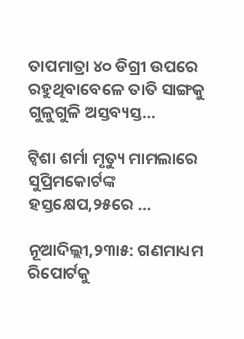ତାପମାତ୍ରା ୪୦ ଡିଗ୍ରୀ ଉପରେ ରହୁଥିବାବେଳେ ତାତି ସାଙ୍ଗକୁ ଗୁଳୁଗୁଳି ଅସ୍ତବ୍ୟସ୍ତ…

ଟ୍ୱିଶା ଶର୍ମା ମୃତ୍ୟୁ ମାମଲାରେ ସୁପ୍ରିମକୋର୍ଟଙ୍କ ହସ୍ତକ୍ଷେପ,୨୫ରେ …

ନୂଆଦିଲ୍ଲୀ,୨୩ା୫: ଗଣମାଧ୍ୟମ ରିପୋର୍ଟକୁ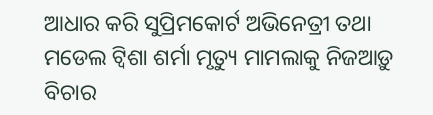ଆଧାର କରି ସୁପ୍ରିମକୋର୍ଟ ଅଭିନେତ୍ରୀ ତଥା ମଡେଲ ଟ୍ବିଶା ଶର୍ମା ମୃତ୍ୟୁ ମାମଲାକୁ ନିଜଆଡ଼ୁ ବିଚାର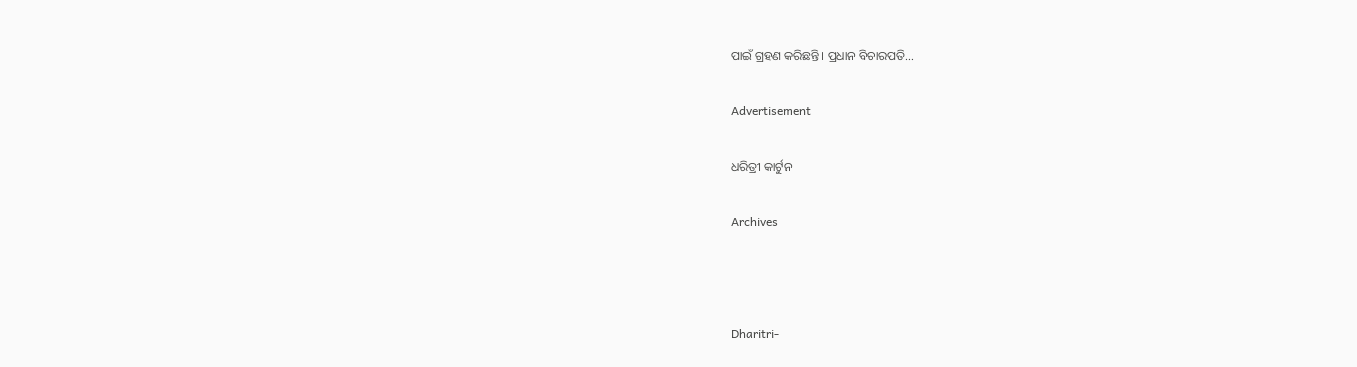ପାଇଁ ଗ୍ରହଣ କରିଛନ୍ତି। ପ୍ରଧାନ ବିଚାରପତି…

Advertisement

ଧରିତ୍ରୀ କାର୍ଟୁନ

Archives



Dharitri-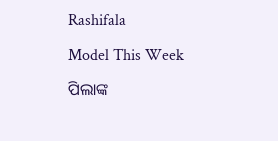Rashifala

Model This Week

ପିଲାଙ୍କ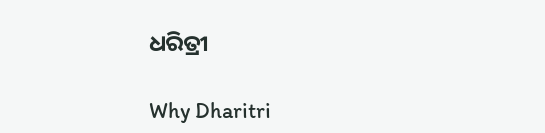ଧରିତ୍ରୀ

Why Dharitri